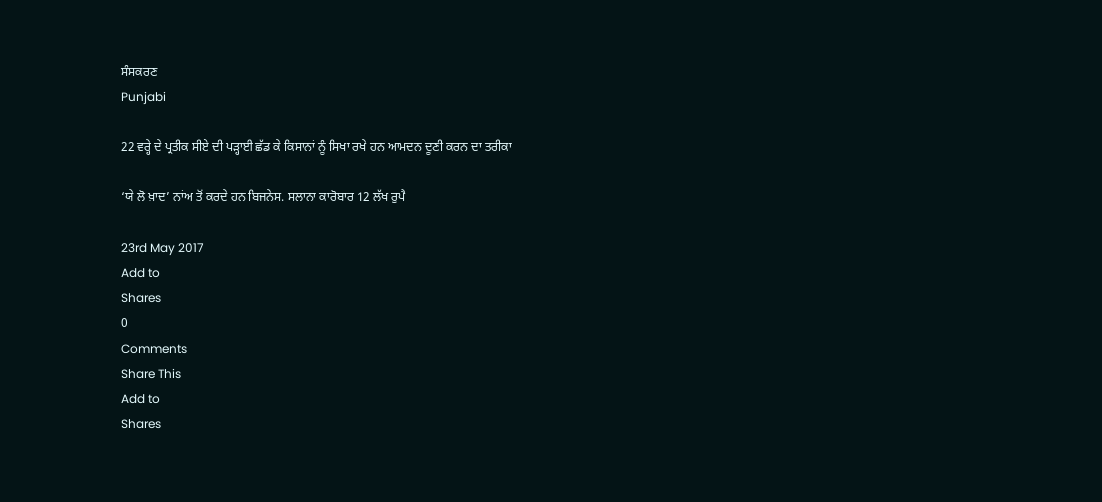ਸੰਸਕਰਣ
Punjabi

22 ਵਰ੍ਹੇ ਦੇ ਪ੍ਰਤੀਕ ਸੀਏ ਦੀ ਪੜ੍ਹਾਈ ਛੱਡ ਕੇ ਕਿਸਾਨਾਂ ਨੂੰ ਸਿਖਾ ਰਖੇ ਹਨ ਆਮਦਨ ਦੂਣੀ ਕਰਨ ਦਾ ਤਰੀਕਾ

‘ਯੇ ਲੋ ਖ਼ਾਦ’ ਨਾਂਅ ਤੋਂ ਕਰਦੇ ਹਨ ਬਿਜਨੇਸ. ਸਲਾਨਾ ਕਾਰੋਬਾਰ 12 ਲੱਖ ਰੁਪੈ

23rd May 2017
Add to
Shares
0
Comments
Share This
Add to
Shares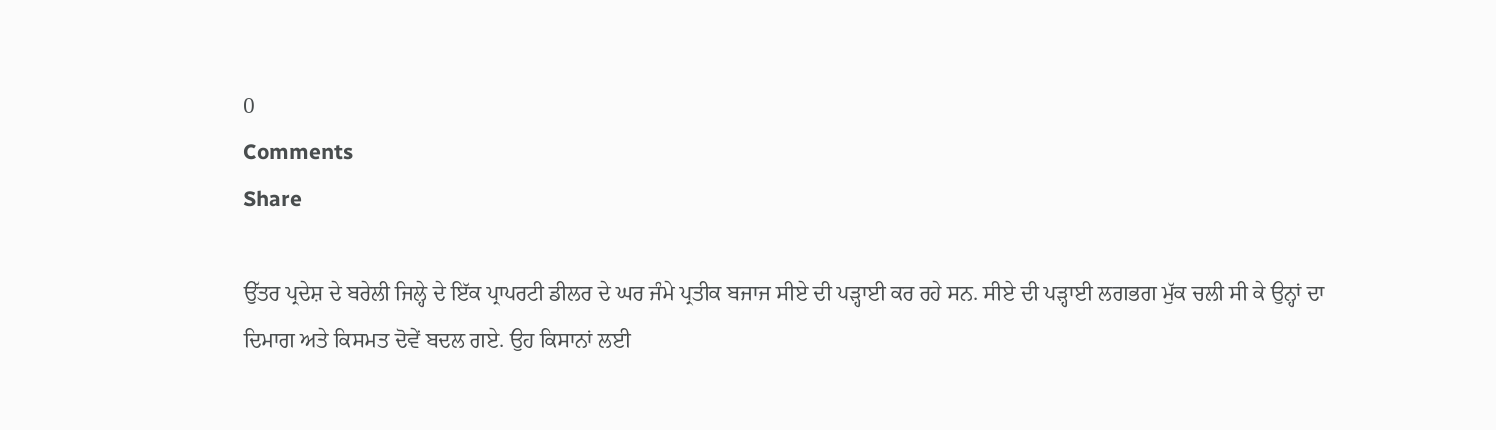0
Comments
Share

ਉੱਤਰ ਪ੍ਰਦੇਸ਼ ਦੇ ਬਰੇਲੀ ਜਿਲ੍ਹੇ ਦੇ ਇੱਕ ਪ੍ਰਾਪਰਟੀ ਡੀਲਰ ਦੇ ਘਰ ਜੰਮੇ ਪ੍ਰਤੀਕ ਬਜਾਜ ਸੀਏ ਦੀ ਪੜ੍ਹਾਈ ਕਰ ਰਹੇ ਸਨ. ਸੀਏ ਦੀ ਪੜ੍ਹਾਈ ਲਗਭਗ ਮੁੱਕ ਚਲੀ ਸੀ ਕੇ ਉਨ੍ਹਾਂ ਦਾ ਦਿਮਾਗ ਅਤੇ ਕਿਸਮਤ ਦੋਵੇਂ ਬਦਲ ਗਏ. ਉਹ ਕਿਸਾਨਾਂ ਲਈ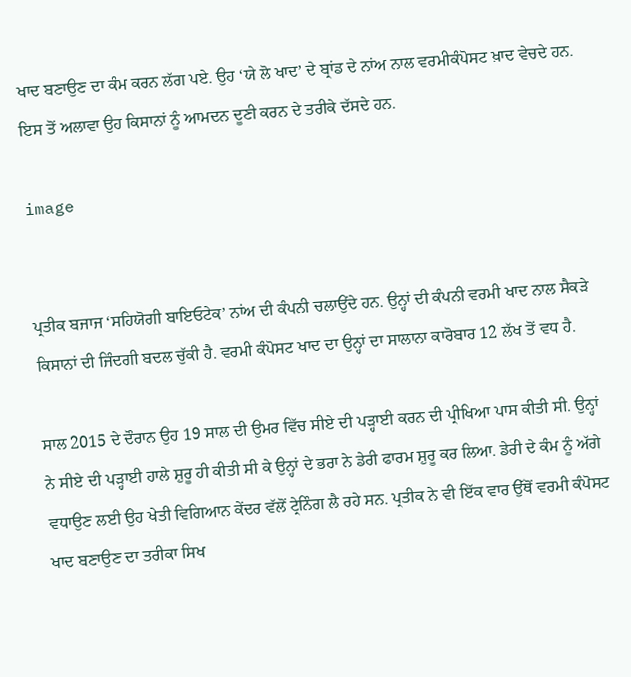ਖਾਦ ਬਣਾਉਣ ਦਾ ਕੰਮ ਕਰਨ ਲੱਗ ਪਏ. ਉਹ ‘ਯੇ ਲੋ ਖਾਦ’ ਦੇ ਬ੍ਰਾਂਡ ਦੇ ਨਾਂਅ ਨਾਲ ਵਰਮੀਕੰਪੋਸਟ ਖ਼ਾਦ ਵੇਚਦੇ ਹਨ. ਇਸ ਤੋਂ ਅਲਾਵਾ ਉਹ ਕਿਸਾਨਾਂ ਨੂੰ ਆਮਦਨ ਦੂਣੀ ਕਰਨ ਦੇ ਤਰੀਕੇ ਦੱਸਦੇ ਹਨ.

image


ਪ੍ਰਤੀਕ ਬਜਾਜ ‘ਸਹਿਯੋਗੀ ਬਾਇਓਟੇਕ’ ਨਾਂਅ ਦੀ ਕੰਪਨੀ ਚਲਾਉਂਦੇ ਹਨ. ਉਨ੍ਹਾਂ ਦੀ ਕੰਪਨੀ ਵਰਮੀ ਖਾਦ ਨਾਲ ਸੈਕੜੇ ਕਿਸਾਨਾਂ ਦੀ ਜਿੰਦਗੀ ਬਦਲ ਚੁੱਕੀ ਹੈ. ਵਰਮੀ ਕੰਪੋਸਟ ਖਾਦ ਦਾ ਉਨ੍ਹਾਂ ਦਾ ਸਾਲਾਨਾ ਕਾਰੋਬਾਰ 12 ਲੱਖ ਤੋਂ ਵਧ ਹੈ.

ਸਾਲ 2015 ਦੇ ਦੌਰਾਨ ਉਹ 19 ਸਾਲ ਦੀ ਉਮਰ ਵਿੱਚ ਸੀਏ ਦੀ ਪੜ੍ਹਾਈ ਕਰਨ ਦੀ ਪ੍ਰੀਖਿਆ ਪਾਸ ਕੀਤੀ ਸੀ. ਉਨ੍ਹਾਂ ਨੇ ਸੀਏ ਦੀ ਪੜ੍ਹਾਈ ਹਾਲੇ ਸ਼ੁਰੂ ਹੀ ਕੀਤੀ ਸੀ ਕੇ ਉਨ੍ਹਾਂ ਦੇ ਭਰਾ ਨੇ ਡੇਰੀ ਫਾਰਮ ਸ਼ੁਰੂ ਕਰ ਲਿਆ. ਡੇਰੀ ਦੇ ਕੰਮ ਨੂੰ ਅੱਗੇ ਵਧਾਉਣ ਲਈ ਉਹ ਖੇਤੀ ਵਿਗਿਆਨ ਕੇਂਦਰ ਵੱਲੋਂ ਟ੍ਰੇਨਿੰਗ ਲੈ ਰਹੇ ਸਨ. ਪ੍ਰਤੀਕ ਨੇ ਵੀ ਇੱਕ ਵਾਰ ਉੱਥੋਂ ਵਰਮੀ ਕੰਪੋਸਟ ਖਾਦ ਬਣਾਉਣ ਦਾ ਤਰੀਕਾ ਸਿਖ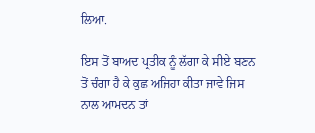ਲਿਆ.

ਇਸ ਤੋਂ ਬਾਅਦ ਪ੍ਰਤੀਕ ਨੂੰ ਲੱਗਾ ਕੇ ਸੀਏ ਬਣਨ ਤੋਂ ਚੰਗਾ ਹੈ ਕੇ ਕੁਛ ਅਜਿਹਾ ਕੀਤਾ ਜਾਵੇ ਜਿਸ ਨਾਲ ਆਮਦਨ ਤਾਂ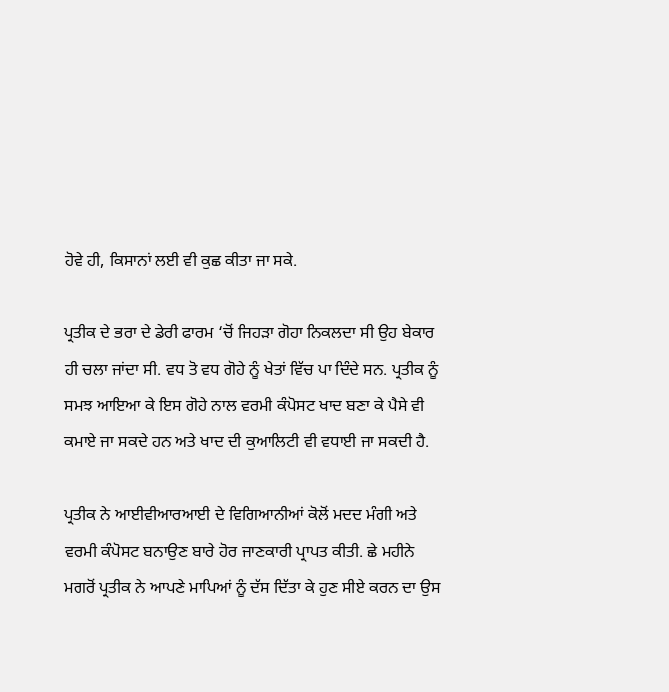ਹੋਵੇ ਹੀ, ਕਿਸਾਨਾਂ ਲਈ ਵੀ ਕੁਛ ਕੀਤਾ ਜਾ ਸਕੇ.

ਪ੍ਰਤੀਕ ਦੇ ਭਰਾ ਦੇ ਡੇਰੀ ਫਾਰਮ ‘ਚੋਂ ਜਿਹੜਾ ਗੋਹਾ ਨਿਕਲਦਾ ਸੀ ਉਹ ਬੇਕਾਰ ਹੀ ਚਲਾ ਜਾਂਦਾ ਸੀ. ਵਧ ਤੋ ਵਧ ਗੋਹੇ ਨੂੰ ਖੇਤਾਂ ਵਿੱਚ ਪਾ ਦਿੰਦੇ ਸਨ. ਪ੍ਰਤੀਕ ਨੂੰ ਸਮਝ ਆਇਆ ਕੇ ਇਸ ਗੋਹੇ ਨਾਲ ਵਰਮੀ ਕੰਪੋਸਟ ਖਾਦ ਬਣਾ ਕੇ ਪੈਸੇ ਵੀ ਕਮਾਏ ਜਾ ਸਕਦੇ ਹਨ ਅਤੇ ਖਾਦ ਦੀ ਕੁਆਲਿਟੀ ਵੀ ਵਧਾਈ ਜਾ ਸਕਦੀ ਹੈ.

ਪ੍ਰਤੀਕ ਨੇ ਆਈਵੀਆਰਆਈ ਦੇ ਵਿਗਿਆਨੀਆਂ ਕੋਲੋਂ ਮਦਦ ਮੰਗੀ ਅਤੇ ਵਰਮੀ ਕੰਪੋਸਟ ਬਨਾਉਣ ਬਾਰੇ ਹੋਰ ਜਾਣਕਾਰੀ ਪ੍ਰਾਪਤ ਕੀਤੀ. ਛੇ ਮਹੀਨੇ ਮਗਰੋਂ ਪ੍ਰਤੀਕ ਨੇ ਆਪਣੇ ਮਾਪਿਆਂ ਨੂੰ ਦੱਸ ਦਿੱਤਾ ਕੇ ਹੁਣ ਸੀਏ ਕਰਨ ਦਾ ਉਸ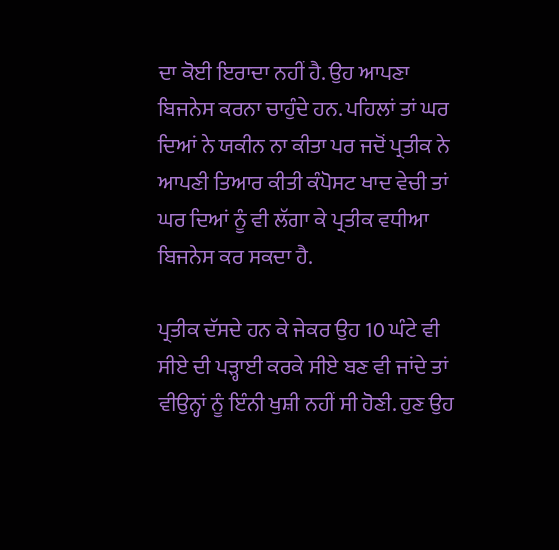ਦਾ ਕੋਈ ਇਰਾਦਾ ਨਹੀਂ ਹੈ. ਉਹ ਆਪਣਾ ਬਿਜਨੇਸ ਕਰਨਾ ਚਾਹੁੰਦੇ ਹਨ. ਪਹਿਲਾਂ ਤਾਂ ਘਰ ਦਿਆਂ ਨੇ ਯਕੀਨ ਨਾ ਕੀਤਾ ਪਰ ਜਦੋਂ ਪ੍ਰਤੀਕ ਨੇ ਆਪਣੀ ਤਿਆਰ ਕੀਤੀ ਕੰਪੋਸਟ ਖਾਦ ਵੇਚੀ ਤਾਂ ਘਰ ਦਿਆਂ ਨੂੰ ਵੀ ਲੱਗਾ ਕੇ ਪ੍ਰਤੀਕ ਵਧੀਆ ਬਿਜਨੇਸ ਕਰ ਸਕਦਾ ਹੈ.

ਪ੍ਰਤੀਕ ਦੱਸਦੇ ਹਨ ਕੇ ਜੇਕਰ ਉਹ 10 ਘੰਟੇ ਵੀ ਸੀਏ ਦੀ ਪੜ੍ਹਾਈ ਕਰਕੇ ਸੀਏ ਬਣ ਵੀ ਜਾਂਦੇ ਤਾਂ ਵੀਉਨ੍ਹਾਂ ਨੂੰ ਇੰਨੀ ਖੁਸ਼ੀ ਨਹੀਂ ਸੀ ਹੋਣੀ. ਹੁਣ ਉਹ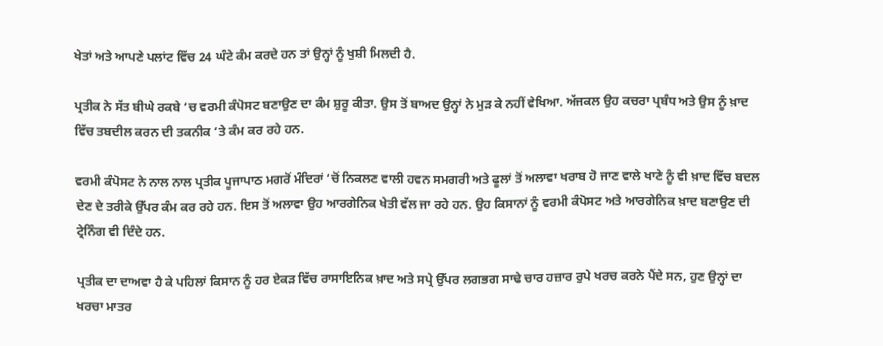ਖੇਤਾਂ ਅਤੇ ਆਪਣੇ ਪਲਾਂਟ ਵਿੱਚ 24 ਘੰਟੇ ਕੰਮ ਕਰਦੇ ਹਨ ਤਾਂ ਉਨ੍ਹਾਂ ਨੂੰ ਖੁਸ਼ੀ ਮਿਲਦੀ ਹੈ.

ਪ੍ਰਤੀਕ ਨੇ ਸੱਤ ਬੀਘੇ ਰਕਬੇ ‘ਚ ਵਰਮੀ ਕੰਪੋਸਟ ਬਣਾਉਣ ਦਾ ਕੰਮ ਸ਼ੁਰੂ ਕੀਤਾ. ਉਸ ਤੋਂ ਬਾਅਦ ਉਨ੍ਹਾਂ ਨੇ ਮੁੜ ਕੇ ਨਹੀਂ ਵੇਖਿਆ. ਅੱਜਕਲ ਉਹ ਕਚਰਾ ਪ੍ਰਬੰਧ ਅਤੇ ਉਸ ਨੂੰ ਖ਼ਾਦ ਵਿੱਚ ਤਬਦੀਲ ਕਰਨ ਦੀ ਤਕਨੀਕ ‘ਤੇ ਕੰਮ ਕਰ ਰਹੇ ਹਨ.

ਵਰਮੀ ਕੰਪੋਸਟ ਨੇ ਨਾਲ ਨਾਲ ਪ੍ਰਤੀਕ ਪੂਜਾਪਾਠ ਮਗਰੋਂ ਮੰਦਿਰਾਂ ‘ਚੋਂ ਨਿਕਲਣ ਵਾਲੀ ਹਵਨ ਸਮਗਰੀ ਅਤੇ ਫੂਲਾਂ ਤੋਂ ਅਲਾਵਾ ਖਰਾਬ ਹੋ ਜਾਣ ਵਾਲੇ ਖਾਣੇ ਨੂੰ ਵੀ ਖ਼ਾਦ ਵਿੱਚ ਬਦਲ ਦੇਣ ਦੇ ਤਰੀਕੇ ਉੱਪਰ ਕੰਮ ਕਰ ਰਹੇ ਹਨ. ਇਸ ਤੋਂ ਅਲਾਵਾ ਉਹ ਆਰਗੇਨਿਕ ਖੇਤੀ ਵੱਲ ਜਾ ਰਹੇ ਹਨ. ਉਹ ਕਿਸਾਨਾਂ ਨੂੰ ਵਰਮੀ ਕੰਪੋਸਟ ਅਤੇ ਆਰਗੇਨਿਕ ਖ਼ਾਦ ਬਣਾਉਣ ਦੀ ਟ੍ਰੇਨਿੰਗ ਵੀ ਦਿੰਦੇ ਹਨ.

ਪ੍ਰਤੀਕ ਦਾ ਦਾਅਵਾ ਹੈ ਕੇ ਪਹਿਲਾਂ ਕਿਸਾਨ ਨੂੰ ਹਰ ਏਕੜ ਵਿੱਚ ਰਾਸਾਇਨਿਕ ਖ਼ਾਦ ਅਤੇ ਸਪ੍ਰੇ ਉੱਪਰ ਲਗਭਗ ਸਾਢੇ ਚਾਰ ਹਜ਼ਾਰ ਰੁਪੇ ਖਰਚ ਕਰਨੇ ਪੈਂਦੇ ਸਨ, ਹੁਣ ਉਨ੍ਹਾਂ ਦਾ ਖਰਚਾ ਮਾਤਰ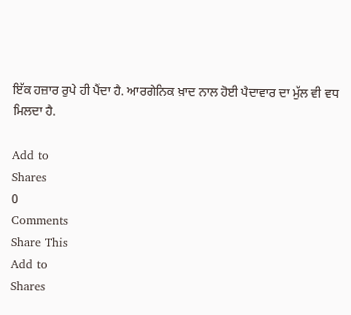ਇੱਕ ਹਜ਼ਾਰ ਰੁਪੇ ਹੀ ਪੈਂਦਾ ਹੈ. ਆਰਗੇਨਿਕ ਖ਼ਾਦ ਨਾਲ ਹੋਈ ਪੈਦਾਵਾਰ ਦਾ ਮੁੱਲ ਵੀ ਵਧ ਮਿਲਦਾ ਹੈ.

Add to
Shares
0
Comments
Share This
Add to
Shares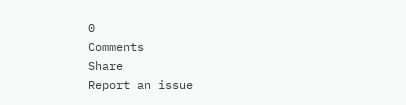0
Comments
Share
Report an issue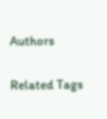Authors

Related Tags